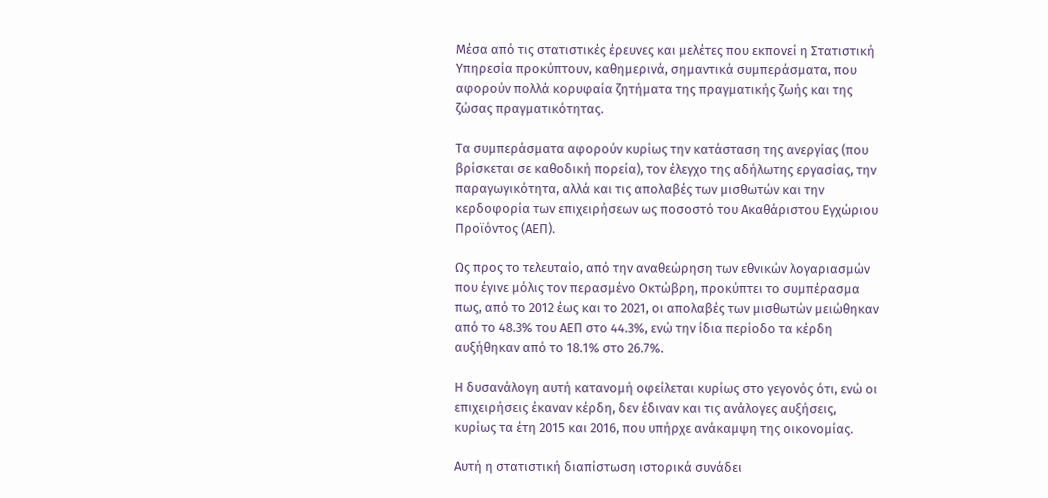Μέσα από τις στατιστικές έρευνες και μελέτες που εκπονεί η Στατιστική Υπηρεσία προκύπτουν, καθημερινά, σημαντικά συμπεράσματα, που αφορούν πολλά κορυφαία ζητήματα της πραγματικής ζωής και της ζώσας πραγματικότητας.

Τα συμπεράσματα αφορούν κυρίως την κατάσταση της ανεργίας (που βρίσκεται σε καθοδική πορεία), τον έλεγχο της αδήλωτης εργασίας, την παραγωγικότητα, αλλά και τις απολαβές των μισθωτών και την κερδοφορία των επιχειρήσεων ως ποσοστό του Ακαθάριστου Εγχώριου Προϊόντος (ΑΕΠ).

Ως προς το τελευταίο, από την αναθεώρηση των εθνικών λογαριασμών που έγινε μόλις τον περασμένο Οκτώβρη, προκύπτει το συμπέρασμα πως, από το 2012 έως και το 2021, οι απολαβές των μισθωτών μειώθηκαν από το 48.3% του ΑΕΠ στο 44.3%, ενώ την ίδια περίοδο τα κέρδη αυξήθηκαν από το 18.1% στο 26.7%.

Η δυσανάλογη αυτή κατανομή οφείλεται κυρίως στο γεγονός ότι, ενώ οι επιχειρήσεις έκαναν κέρδη, δεν έδιναν και τις ανάλογες αυξήσεις, κυρίως τα έτη 2015 και 2016, που υπήρχε ανάκαμψη της οικονομίας.

Αυτή η στατιστική διαπίστωση ιστορικά συνάδει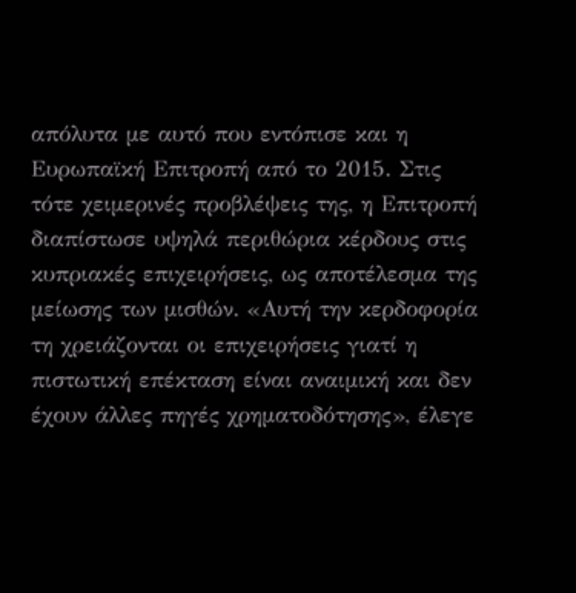απόλυτα με αυτό που εντόπισε και η Ευρωπαϊκή Επιτροπή από το 2015. Στις τότε χειμερινές προβλέψεις της, η Επιτροπή διαπίστωσε υψηλά περιθώρια κέρδους στις κυπριακές επιχειρήσεις, ως αποτέλεσμα της μείωσης των μισθών. «Αυτή την κερδοφορία τη χρειάζονται οι επιχειρήσεις γιατί η πιστωτική επέκταση είναι αναιμική και δεν έχουν άλλες πηγές χρηματοδότησης», έλεγε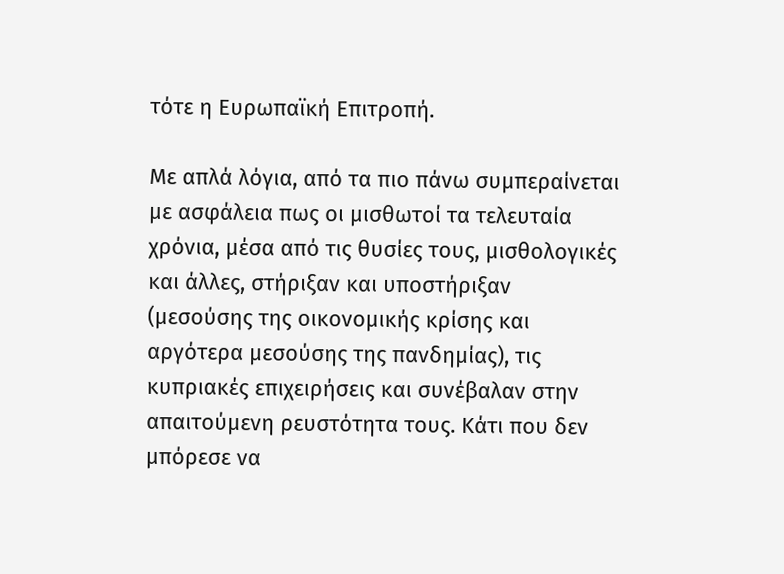τότε η Ευρωπαϊκή Επιτροπή.

Με απλά λόγια, από τα πιο πάνω συμπεραίνεται με ασφάλεια πως οι μισθωτοί τα τελευταία χρόνια, μέσα από τις θυσίες τους, μισθολογικές και άλλες, στήριξαν και υποστήριξαν (μεσούσης της οικονομικής κρίσης και αργότερα μεσούσης της πανδημίας), τις κυπριακές επιχειρήσεις και συνέβαλαν στην απαιτούμενη ρευστότητα τους. Κάτι που δεν μπόρεσε να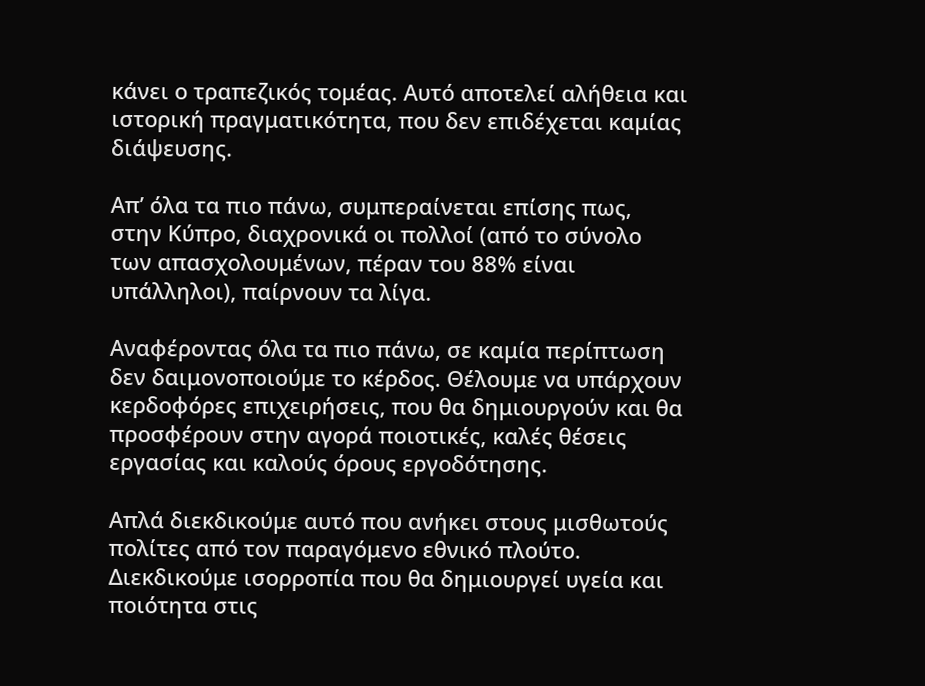κάνει ο τραπεζικός τομέας. Αυτό αποτελεί αλήθεια και ιστορική πραγματικότητα, που δεν επιδέχεται καμίας διάψευσης.

Απ’ όλα τα πιο πάνω, συμπεραίνεται επίσης πως, στην Κύπρο, διαχρονικά οι πολλοί (από το σύνολο των απασχολουμένων, πέραν του 88% είναι υπάλληλοι), παίρνουν τα λίγα.

Αναφέροντας όλα τα πιο πάνω, σε καμία περίπτωση δεν δαιμονοποιούμε το κέρδος. Θέλουμε να υπάρχουν κερδοφόρες επιχειρήσεις, που θα δημιουργούν και θα προσφέρουν στην αγορά ποιοτικές, καλές θέσεις εργασίας και καλούς όρους εργοδότησης.

Απλά διεκδικούμε αυτό που ανήκει στους μισθωτούς πολίτες από τον παραγόμενο εθνικό πλούτο. Διεκδικούμε ισορροπία που θα δημιουργεί υγεία και ποιότητα στις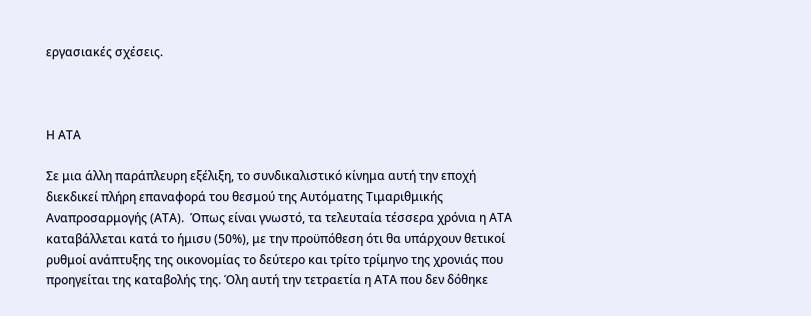εργασιακές σχέσεις.



Η ΑΤΑ

Σε μια άλλη παράπλευρη εξέλιξη, το συνδικαλιστικό κίνημα αυτή την εποχή διεκδικεί πλήρη επαναφορά του θεσμού της Αυτόματης Τιμαριθμικής Αναπροσαρμογής (ΑΤΑ).  Όπως είναι γνωστό, τα τελευταία τέσσερα χρόνια η ΑΤΑ καταβάλλεται κατά το ήμισυ (50%), με την προϋπόθεση ότι θα υπάρχουν θετικοί ρυθμοί ανάπτυξης της οικονομίας το δεύτερο και τρίτο τρίμηνο της χρονιάς που προηγείται της καταβολής της. Όλη αυτή την τετραετία η ΑΤΑ που δεν δόθηκε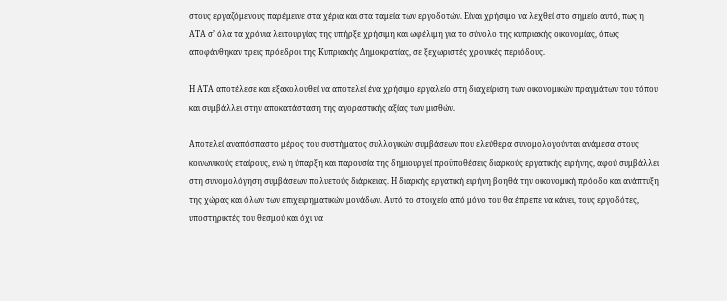στους εργαζόμενους παρέμεινε στα χέρια και στα ταμεία των εργοδοτών. Είναι χρήσιμο να λεχθεί στο σημείο αυτό, πως η ΑΤΑ σ’ όλα τα χρόνια λειτουργίας της υπήρξε χρήσιμη και ωφέλιμη για το σύνολο της κυπριακής οικονομίας, όπως αποφάνθηκαν τρεις πρόεδροι της Κυπριακής Δημοκρατίας, σε ξεχωριστές χρονικές περιόδους.

Η ΑΤΑ αποτέλεσε και εξακολουθεί να αποτελεί ένα χρήσιμο εργαλείο στη διαχείριση των οικονομικών πραγμάτων του τόπου και συμβάλλει στην αποκατάσταση της αγοραστικής αξίας των μισθών.

Αποτελεί αναπόσπαστο μέρος του συστήματος συλλογικών συμβάσεων που ελεύθερα συνομολογούνται ανάμεσα στους κοινωνικούς εταίρους, ενώ η ύπαρξη και παρουσία της δημιουργεί προϋποθέσεις διαρκούς εργατικής ειρήνης, αφού συμβάλλει στη συνομολόγηση συμβάσεων πολυετούς διάρκειας. Η διαρκής εργατική ειρήνη βοηθά την οικονομική πρόοδο και ανάπτυξη της χώρας και όλων των επιχειρηματικών μονάδων. Αυτό το στοιχείο από μόνο του θα έπρεπε να κάνει, τους εργοδότες, υποστηρικτές του θεσμού και όχι να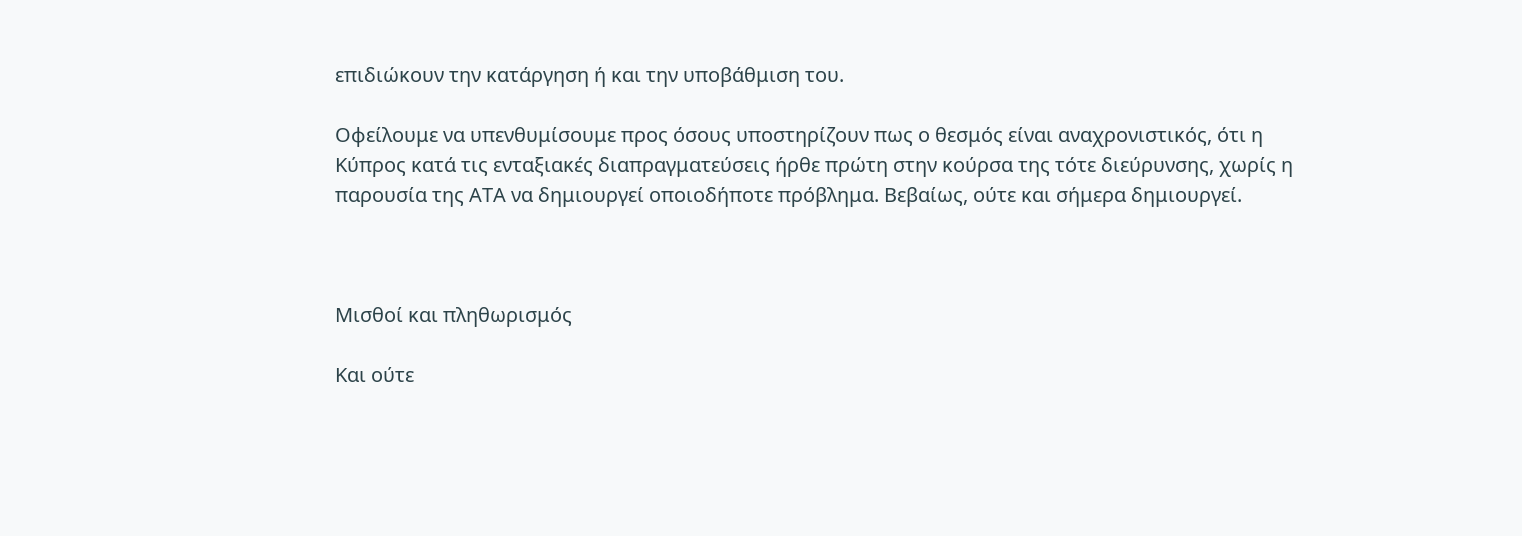επιδιώκουν την κατάργηση ή και την υποβάθμιση του.

Οφείλουμε να υπενθυμίσουμε προς όσους υποστηρίζουν πως ο θεσμός είναι αναχρονιστικός, ότι η Κύπρος κατά τις ενταξιακές διαπραγματεύσεις ήρθε πρώτη στην κούρσα της τότε διεύρυνσης, χωρίς η παρουσία της ΑΤΑ να δημιουργεί οποιοδήποτε πρόβλημα. Βεβαίως, ούτε και σήμερα δημιουργεί.



Μισθοί και πληθωρισμός

Και ούτε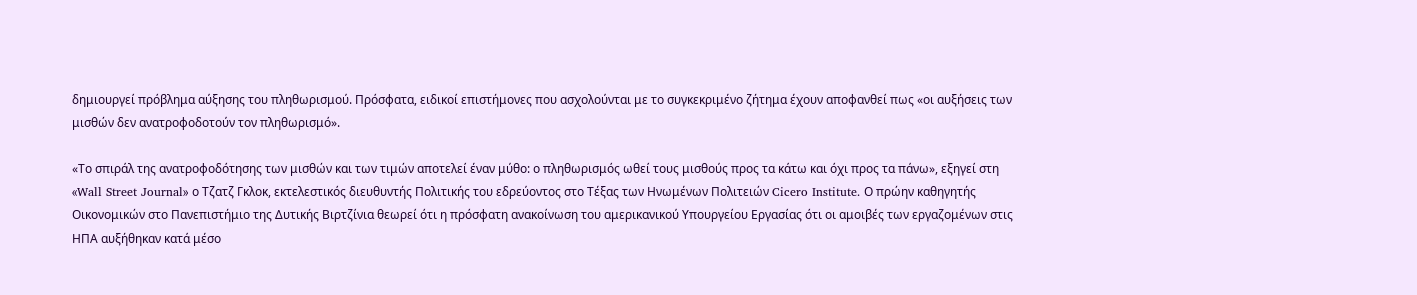δημιουργεί πρόβλημα αύξησης του πληθωρισμού. Πρόσφατα, ειδικοί επιστήμονες που ασχολούνται με το συγκεκριμένο ζήτημα έχουν αποφανθεί πως «οι αυξήσεις των μισθών δεν ανατροφοδοτούν τον πληθωρισμό».

«Το σπιράλ της ανατροφοδότησης των μισθών και των τιμών αποτελεί έναν μύθο: ο πληθωρισμός ωθεί τους μισθούς προς τα κάτω και όχι προς τα πάνω», εξηγεί στη «Wall Street Journal» ο Τζατζ Γκλοκ, εκτελεστικός διευθυντής Πολιτικής του εδρεύοντος στο Τέξας των Ηνωμένων Πολιτειών Cicero Institute. Ο πρώην καθηγητής Οικονομικών στο Πανεπιστήμιο της Δυτικής Βιρτζίνια θεωρεί ότι η πρόσφατη ανακοίνωση του αμερικανικού Υπουργείου Εργασίας ότι οι αμοιβές των εργαζομένων στις ΗΠΑ αυξήθηκαν κατά μέσο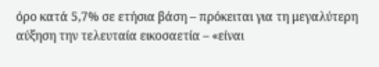όρο κατά 5,7% σε ετήσια βάση – πρόκειται για τη μεγαλύτερη αύξηση την τελευταία εικοσαετία – «είναι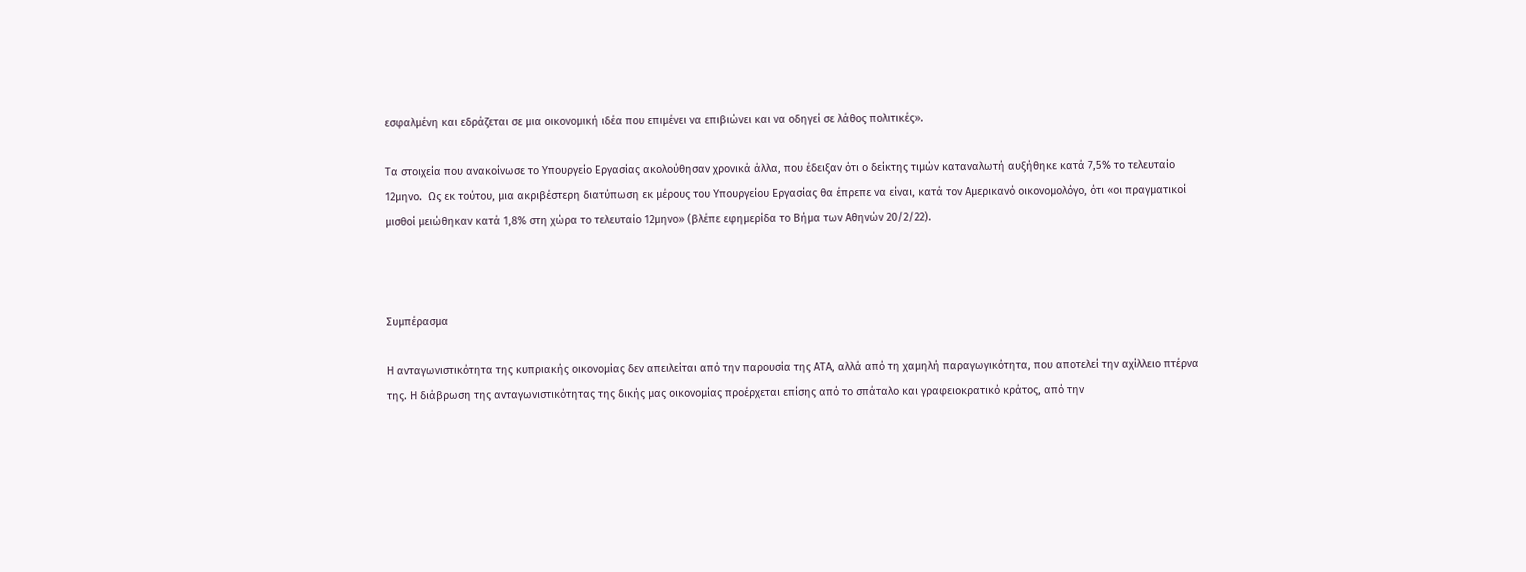εσφαλμένη και εδράζεται σε μια οικονομική ιδέα που επιμένει να επιβιώνει και να οδηγεί σε λάθος πολιτικές».

Τα στοιχεία που ανακοίνωσε το Υπουργείο Εργασίας ακολούθησαν χρονικά άλλα, που έδειξαν ότι ο δείκτης τιμών καταναλωτή αυξήθηκε κατά 7,5% το τελευταίο 12μηνο.  Ως εκ τούτου, μια ακριβέστερη διατύπωση εκ μέρους του Υπουργείου Εργασίας θα έπρεπε να είναι, κατά τον Αμερικανό οικονομολόγο, ότι «οι πραγματικοί μισθοί μειώθηκαν κατά 1,8% στη χώρα το τελευταίο 12μηνο» (βλέπε εφημερίδα το Βήμα των Αθηνών 20/2/22).



Συμπέρασμα

Η ανταγωνιστικότητα της κυπριακής οικονομίας δεν απειλείται από την παρουσία της ΑΤΑ, αλλά από τη χαμηλή παραγωγικότητα, που αποτελεί την αχίλλειο πτέρνα της. Η διάβρωση της ανταγωνιστικότητας της δικής μας οικονομίας προέρχεται επίσης από το σπάταλο και γραφειοκρατικό κράτος, από την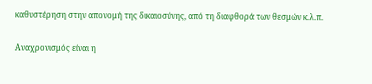καθυστέρηση στην απονομή της δικαιοσύνης, από τη διαφθορά των θεσμών κ.λ.π.

Αναχρονισμός είναι η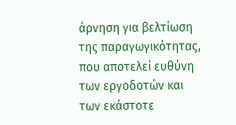άρνηση για βελτίωση της παραγωγικότητας, που αποτελεί ευθύνη των εργοδοτών και των εκάστοτε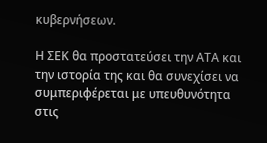κυβερνήσεων.

Η ΣΕΚ θα προστατεύσει την ΑΤΑ και την ιστορία της και θα συνεχίσει να συμπεριφέρεται με υπευθυνότητα στις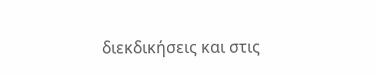διεκδικήσεις και στις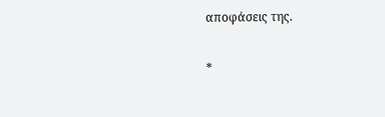αποφάσεις της.

*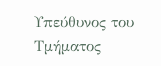Υπεύθυνος του Τμήματος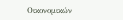Οικονομικών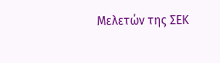Μελετών της ΣΕΚ